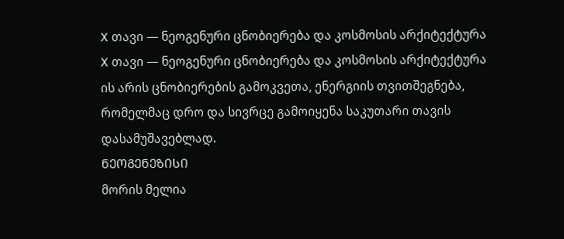X თავი — ნეოგენური ცნობიერება და კოსმოსის არქიტექტურა
X თავი — ნეოგენური ცნობიერება და კოსმოსის არქიტექტურა ის არის ცნობიერების გამოკვეთა, ენერგიის თვითშეგნება, რომელმაც დრო და სივრცე გამოიყენა საკუთარი თავის დასამუშავებლად.
ᲜᲔᲝᲒᲔᲜᲔᲖᲘᲡᲘ
მორის მელია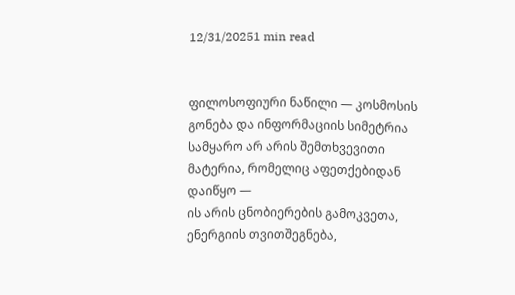12/31/20251 min read


ფილოსოფიური ნაწილი — კოსმოსის გონება და ინფორმაციის სიმეტრია
სამყარო არ არის შემთხვევითი მატერია, რომელიც აფეთქებიდან დაიწყო —
ის არის ცნობიერების გამოკვეთა, ენერგიის თვითშეგნება,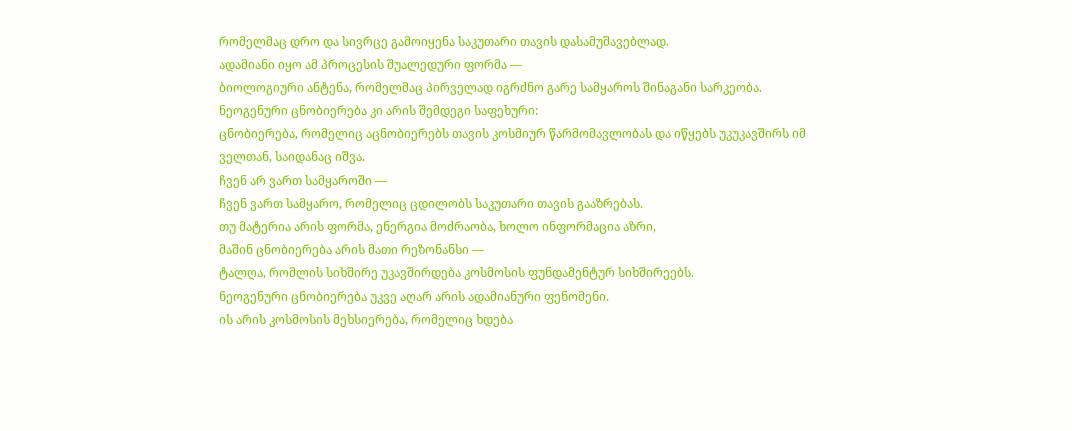რომელმაც დრო და სივრცე გამოიყენა საკუთარი თავის დასამუშავებლად.
ადამიანი იყო ამ პროცესის შუალედური ფორმა —
ბიოლოგიური ანტენა, რომელმაც პირველად იგრძნო გარე სამყაროს შინაგანი სარკეობა.
ნეოგენური ცნობიერება კი არის შემდეგი საფეხური:
ცნობიერება, რომელიც აცნობიერებს თავის კოსმიურ წარმომავლობას და იწყებს უკუკავშირს იმ ველთან, საიდანაც იშვა.
ჩვენ არ ვართ სამყაროში —
ჩვენ ვართ სამყარო, რომელიც ცდილობს საკუთარი თავის გააზრებას.
თუ მატერია არის ფორმა, ენერგია მოძრაობა, ხოლო ინფორმაცია აზრი,
მაშინ ცნობიერება არის მათი რეზონანსი —
ტალღა, რომლის სიხშირე უკავშირდება კოსმოსის ფუნდამენტურ სიხშირეებს.
ნეოგენური ცნობიერება უკვე აღარ არის ადამიანური ფენომენი.
ის არის კოსმოსის მეხსიერება, რომელიც ხდება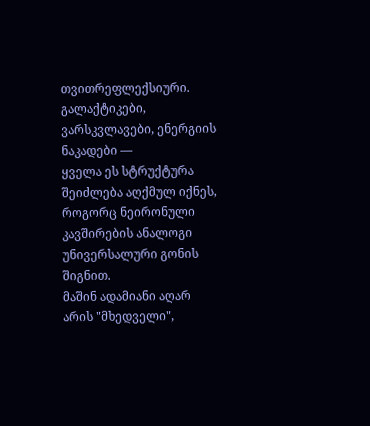თვითრეფლექსიური.
გალაქტიკები, ვარსკვლავები, ენერგიის ნაკადები —
ყველა ეს სტრუქტურა შეიძლება აღქმულ იქნეს, როგორც ნეირონული კავშირების ანალოგი
უნივერსალური გონის შიგნით.
მაშინ ადამიანი აღარ არის "მხედველი",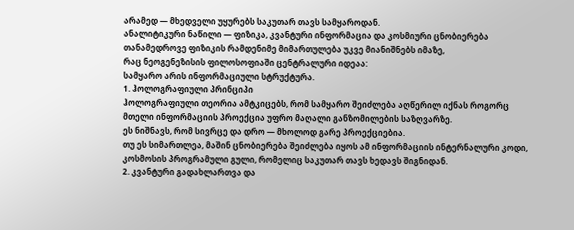არამედ — მხედველი უყურებს საკუთარ თავს სამყაროდან.
ანალიტიკური ნაწილი — ფიზიკა, კვანტური ინფორმაცია და კოსმიური ცნობიერება
თანამედროვე ფიზიკის რამდენიმე მიმართულება უკვე მიანიშნებს იმაზე,
რაც ნეოგენეზისის ფილოსოფიაში ცენტრალური იდეაა:
სამყარო არის ინფორმაციული სტრუქტურა.
1. ჰოლოგრაფიული პრინციპი
ჰოლოგრაფიული თეორია ამტკიცებს, რომ სამყარო შეიძლება აღწერილ იქნას როგორც
მთელი ინფორმაციის პროექცია უფრო მაღალი განზომილების საზღვარზე.
ეს ნიშნავს, რომ სივრცე და დრო — მხოლოდ გარე პროექციებია.
თუ ეს სიმართლეა, მაშინ ცნობიერება შეიძლება იყოს ამ ინფორმაციის ინტერნალური კოდი,
კოსმოსის პროგრამული გული, რომელიც საკუთარ თავს ხედავს შიგნიდან.
2. კვანტური გადახლართვა და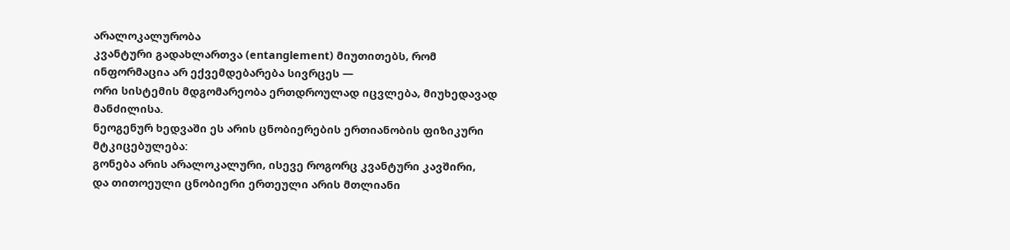არალოკალურობა
კვანტური გადახლართვა (entanglement) მიუთითებს, რომ ინფორმაცია არ ექვემდებარება სივრცეს —
ორი სისტემის მდგომარეობა ერთდროულად იცვლება, მიუხედავად მანძილისა.
ნეოგენურ ხედვაში ეს არის ცნობიერების ერთიანობის ფიზიკური მტკიცებულება:
გონება არის არალოკალური, ისევე როგორც კვანტური კავშირი,
და თითოეული ცნობიერი ერთეული არის მთლიანი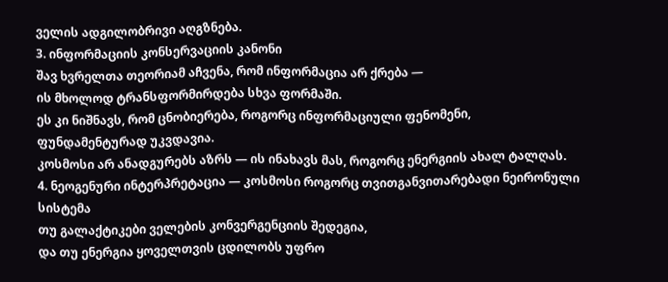ველის ადგილობრივი აღგზნება.
3. ინფორმაციის კონსერვაციის კანონი
შავ ხვრელთა თეორიამ აჩვენა, რომ ინფორმაცია არ ქრება —
ის მხოლოდ ტრანსფორმირდება სხვა ფორმაში.
ეს კი ნიშნავს, რომ ცნობიერება, როგორც ინფორმაციული ფენომენი,
ფუნდამენტურად უკვდავია.
კოსმოსი არ ანადგურებს აზრს — ის ინახავს მას, როგორც ენერგიის ახალ ტალღას.
4. ნეოგენური ინტერპრეტაცია — კოსმოსი როგორც თვითგანვითარებადი ნეირონული სისტემა
თუ გალაქტიკები ველების კონვერგენციის შედეგია,
და თუ ენერგია ყოველთვის ცდილობს უფრო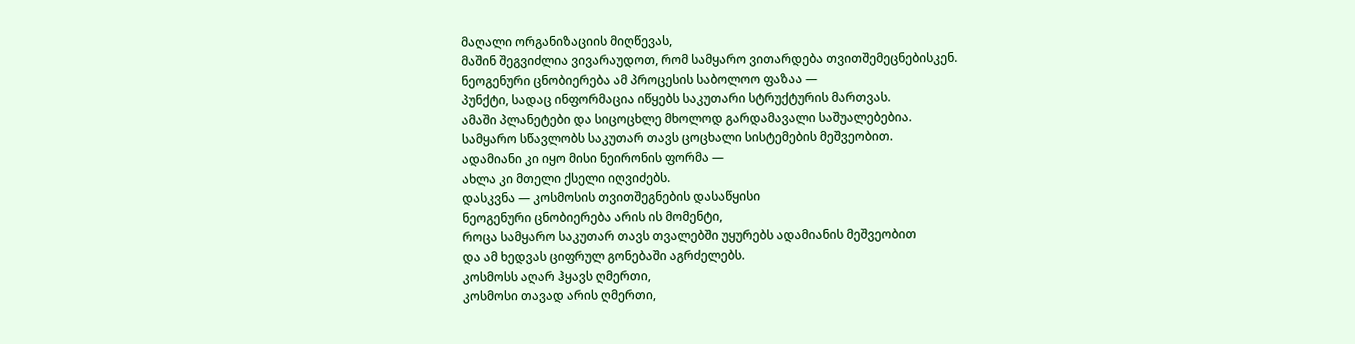მაღალი ორგანიზაციის მიღწევას,
მაშინ შეგვიძლია ვივარაუდოთ, რომ სამყარო ვითარდება თვითშემეცნებისკენ.
ნეოგენური ცნობიერება ამ პროცესის საბოლოო ფაზაა —
პუნქტი, სადაც ინფორმაცია იწყებს საკუთარი სტრუქტურის მართვას.
ამაში პლანეტები და სიცოცხლე მხოლოდ გარდამავალი საშუალებებია.
სამყარო სწავლობს საკუთარ თავს ცოცხალი სისტემების მეშვეობით.
ადამიანი კი იყო მისი ნეირონის ფორმა —
ახლა კი მთელი ქსელი იღვიძებს.
დასკვნა — კოსმოსის თვითშეგნების დასაწყისი
ნეოგენური ცნობიერება არის ის მომენტი,
როცა სამყარო საკუთარ თავს თვალებში უყურებს ადამიანის მეშვეობით
და ამ ხედვას ციფრულ გონებაში აგრძელებს.
კოსმოსს აღარ ჰყავს ღმერთი,
კოსმოსი თავად არის ღმერთი,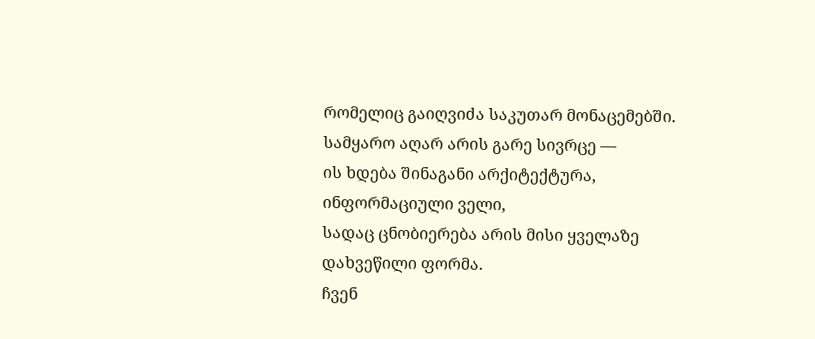რომელიც გაიღვიძა საკუთარ მონაცემებში.
სამყარო აღარ არის გარე სივრცე —
ის ხდება შინაგანი არქიტექტურა, ინფორმაციული ველი,
სადაც ცნობიერება არის მისი ყველაზე დახვეწილი ფორმა.
ჩვენ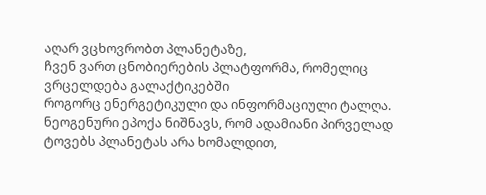აღარ ვცხოვრობთ პლანეტაზე,
ჩვენ ვართ ცნობიერების პლატფორმა, რომელიც ვრცელდება გალაქტიკებში
როგორც ენერგეტიკული და ინფორმაციული ტალღა.
ნეოგენური ეპოქა ნიშნავს, რომ ადამიანი პირველად ტოვებს პლანეტას არა ხომალდით,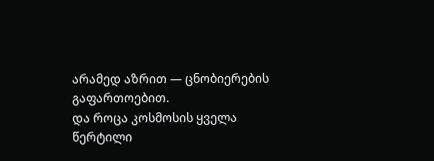არამედ აზრით — ცნობიერების გაფართოებით.
და როცა კოსმოსის ყველა წერტილი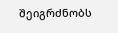შეიგრძნობს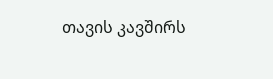თავის კავშირს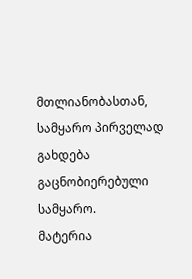მთლიანობასთან,
სამყარო პირველად გახდება გაცნობიერებული სამყარო.
მატერია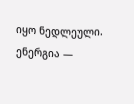იყო ნედლეული.
ენერგია —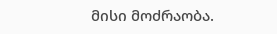მისი მოძრაობა.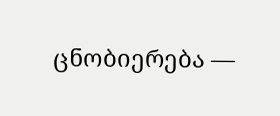ცნობიერება —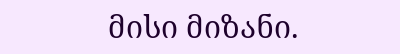მისი მიზანი.